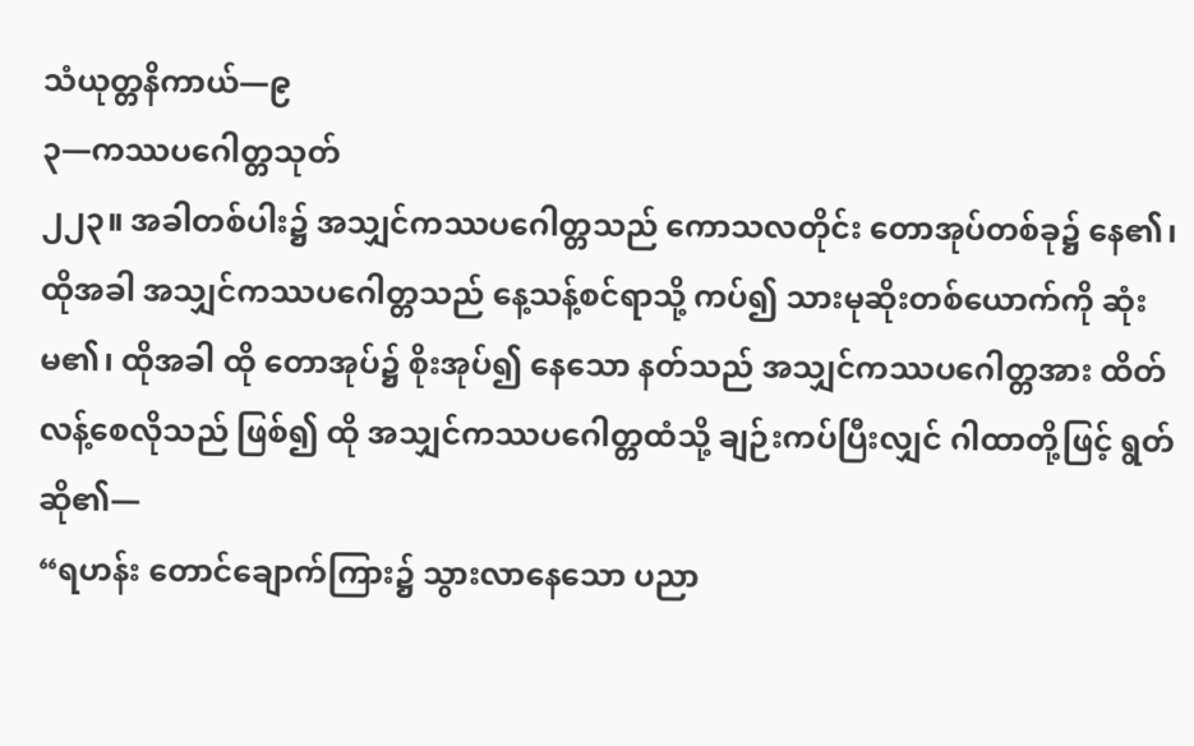သံယုတ္တနိကာယ်—၉
၃—ကဿပဂေါတ္တသုတ်
၂၂၃။ အခါတစ်ပါး၌ အသျှင်ကဿပဂေါတ္တသည် ကောသလတိုင်း တောအုပ်တစ်ခု၌ နေ၏၊ ထိုအခါ အသျှင်ကဿပဂေါတ္တသည် နေ့သန့်စင်ရာသို့ ကပ်၍ သားမုဆိုးတစ်ယောက်ကို ဆုံးမ၏၊ ထိုအခါ ထို တောအုပ်၌ စိုးအုပ်၍ နေသော နတ်သည် အသျှင်ကဿပဂေါတ္တအား ထိတ်လန့်စေလိုသည် ဖြစ်၍ ထို အသျှင်ကဿပဂေါတ္တထံသို့ ချဉ်းကပ်ပြီးလျှင် ဂါထာတို့ဖြင့် ရွတ်ဆို၏—
“ရဟန်း တောင်ချောက်ကြား၌ သွားလာနေသော ပညာ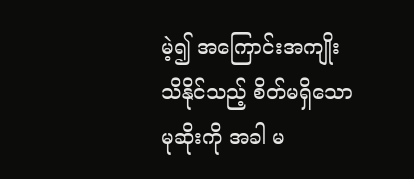မဲ့၍ အကြောင်းအကျိုး သိနိုင်သည့် စိတ်မရှိသော မုဆိုးကို အခါ မ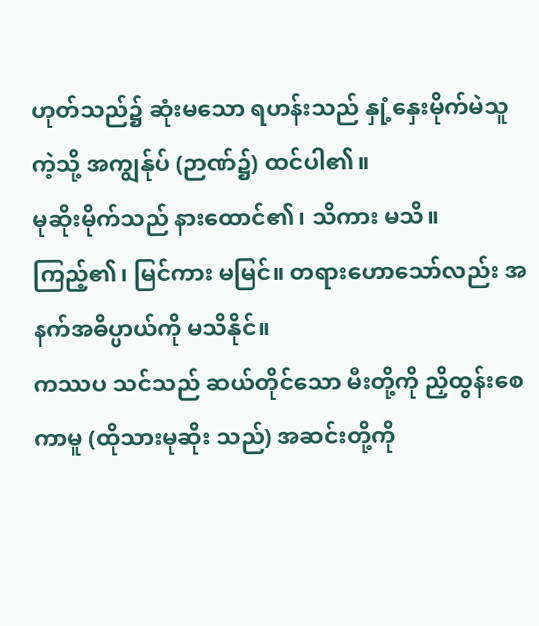ဟုတ်သည်၌ ဆုံးမသော ရဟန်းသည် နှုံ့နှေးမိုက်မဲသူကဲ့သို့ အကျွန်ုပ် (ဉာဏ်၌) ထင်ပါ၏။
မုဆိုးမိုက်သည် နားထောင်၏၊ သိကား မသိ။ ကြည့်၏၊ မြင်ကား မမြင်။ တရားဟောသော်လည်း အနက်အဓိပ္ပာယ်ကို မသိနိုင်။
ကဿပ သင်သည် ဆယ်တိုင်သော မီးတို့ကို ညှိထွန်းစေကာမူ (ထိုသားမုဆိုး သည်) အဆင်းတို့ကို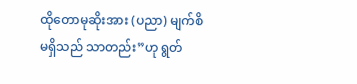ထိုတောမုဆိုးအား (ပညာ) မျက်စိ မရှိသည် သာတည်း”ဟု ရွတ်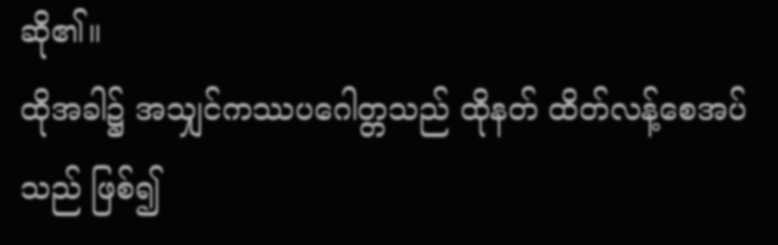ဆို၏။
ထိုအခါ၌ အသျှင်ကဿပဂေါတ္တသည် ထိုနတ် ထိတ်လန့်စေအပ်သည် ဖြစ်၍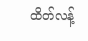ထိတ်လန့်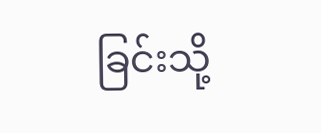ခြင်းသို့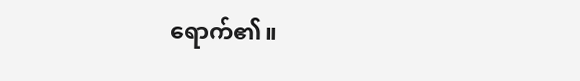ရောက်၏။